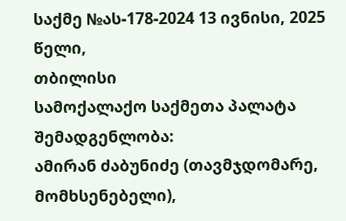საქმე №ას-178-2024 13 ივნისი, 2025 წელი,
თბილისი
სამოქალაქო საქმეთა პალატა
შემადგენლობა:
ამირან ძაბუნიძე (თავმჯდომარე, მომხსენებელი),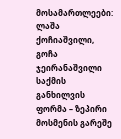მოსამართლეები: ლაშა ქოჩიაშვილი, გოჩა ჯეირანაშვილი
საქმის განხილვის ფორმა – ზეპირი მოსმენის გარეშე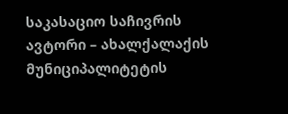საკასაციო საჩივრის ავტორი – ახალქალაქის მუნიციპალიტეტის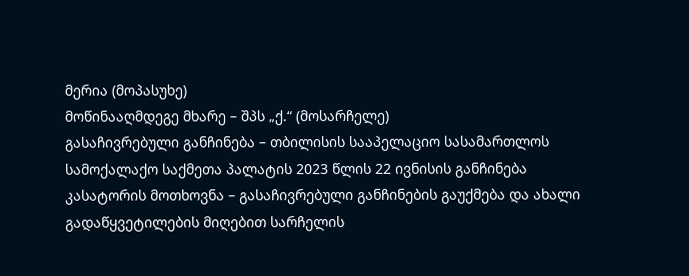მერია (მოპასუხე)
მოწინააღმდეგე მხარე – შპს „ქ.“ (მოსარჩელე)
გასაჩივრებული განჩინება – თბილისის სააპელაციო სასამართლოს სამოქალაქო საქმეთა პალატის 2023 წლის 22 ივნისის განჩინება
კასატორის მოთხოვნა – გასაჩივრებული განჩინების გაუქმება და ახალი გადაწყვეტილების მიღებით სარჩელის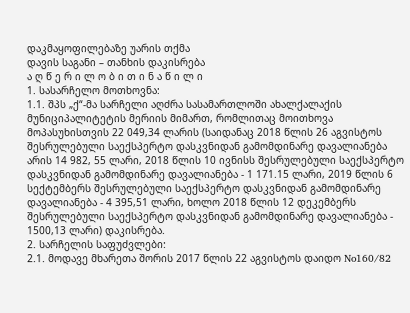დაკმაყოფილებაზე უარის თქმა
დავის საგანი – თანხის დაკისრება
ა ღ წ ე რ ი ლ ო ბ ი თ ი ნ ა წ ი ლ ი
1. სასარჩელო მოთხოვნა:
1.1. შპს „ქ“-მა სარჩელი აღძრა სასამართლოში ახალქალაქის მუნიციპალიტეტის მერიის მიმართ, რომლითაც მოითხოვა მოპასუხისთვის 22 049,34 ლარის (საიდანაც 2018 წლის 26 აგვისტოს შესრულებული საექსპერტო დასკვნიდან გამომდინარე დავალიანება არის 14 982, 55 ლარი, 2018 წლის 10 ივნისს შესრულებული საექსპერტო დასკვნიდან გამომდინარე დავალიანება - 1 171.15 ლარი, 2019 წლის 6 სექტემბერს შესრულებული საექსპერტო დასკვნიდან გამომდინარე დავალიანება - 4 395,51 ლარი, ხოლო 2018 წლის 12 დეკემბერს შესრულებული საექსპერტო დასკვნიდან გამომდინარე დავალიანება - 1500,13 ლარი) დაკისრება.
2. სარჩელის საფუძვლები:
2.1. მოდავე მხარეთა შორის 2017 წლის 22 აგვისტოს დაიდო No160/82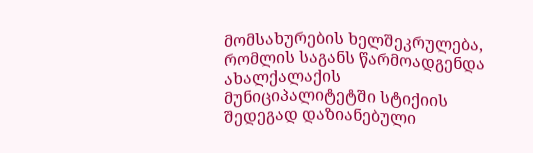მომსახურების ხელშეკრულება, რომლის საგანს წარმოადგენდა ახალქალაქის მუნიციპალიტეტში სტიქიის შედეგად დაზიანებული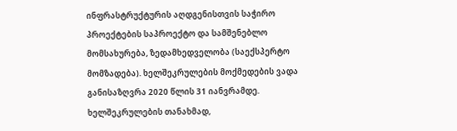ინფრასტრუქტურის აღდგენისთვის საჭირო პროექტების საპროექტო და სამშენებლო მომსახურება, ზედამხედველობა (საექსპერტო მომზადება). ხელშეკრულების მოქმედების ვადა განისაზღვრა 2020 წლის 31 იანვრამდე. ხელშეკრულების თანახმად,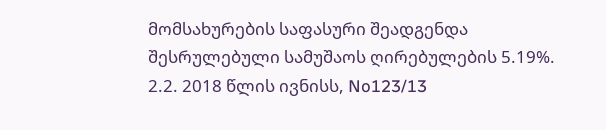მომსახურების საფასური შეადგენდა შესრულებული სამუშაოს ღირებულების 5.19%.
2.2. 2018 წლის ივნისს, No123/13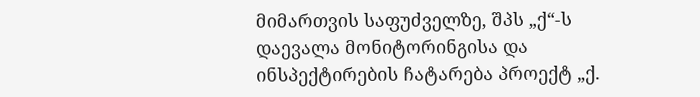მიმართვის საფუძველზე, შპს „ქ“-ს დაევალა მონიტორინგისა და ინსპექტირების ჩატარება პროექტ „ქ.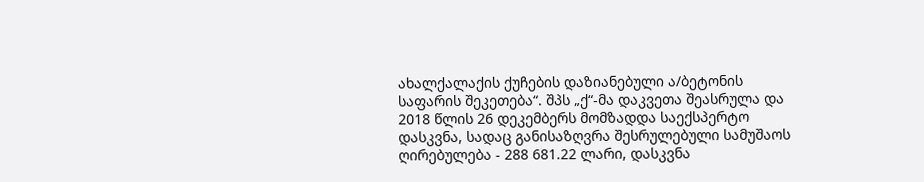ახალქალაქის ქუჩების დაზიანებული ა/ბეტონის საფარის შეკეთება“. შპს „ქ“-მა დაკვეთა შეასრულა და 2018 წლის 26 დეკემბერს მომზადდა საექსპერტო დასკვნა, სადაც განისაზღვრა შესრულებული სამუშაოს ღირებულება - 288 681.22 ლარი, დასკვნა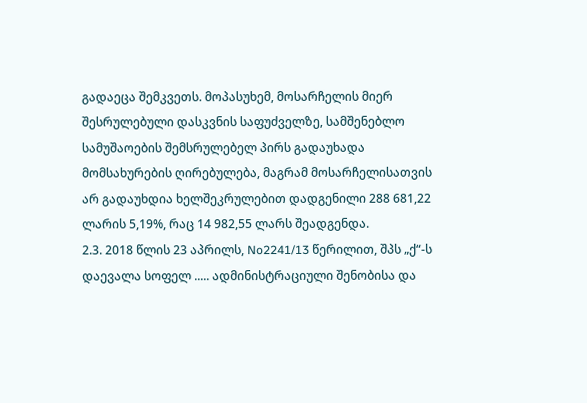გადაეცა შემკვეთს. მოპასუხემ, მოსარჩელის მიერ შესრულებული დასკვნის საფუძველზე, სამშენებლო სამუშაოების შემსრულებელ პირს გადაუხადა მომსახურების ღირებულება, მაგრამ მოსარჩელისათვის არ გადაუხდია ხელშეკრულებით დადგენილი 288 681,22 ლარის 5,19%, რაც 14 982,55 ლარს შეადგენდა.
2.3. 2018 წლის 23 აპრილს, No2241/13 წერილით, შპს „ქ“-ს დაევალა სოფელ ..... ადმინისტრაციული შენობისა და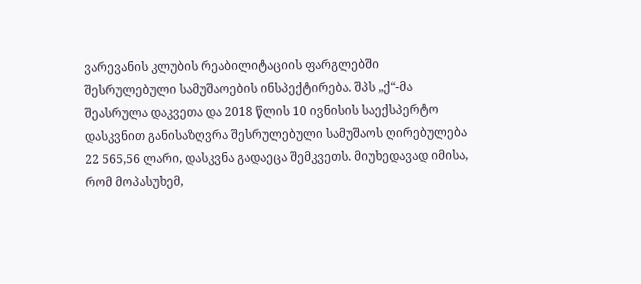ვარევანის კლუბის რეაბილიტაციის ფარგლებში შესრულებული სამუშაოების ინსპექტირება. შპს „ქ“-მა შეასრულა დაკვეთა და 2018 წლის 10 ივნისის საექსპერტო დასკვნით განისაზღვრა შესრულებული სამუშაოს ღირებულება 22 565,56 ლარი, დასკვნა გადაეცა შემკვეთს. მიუხედავად იმისა, რომ მოპასუხემ,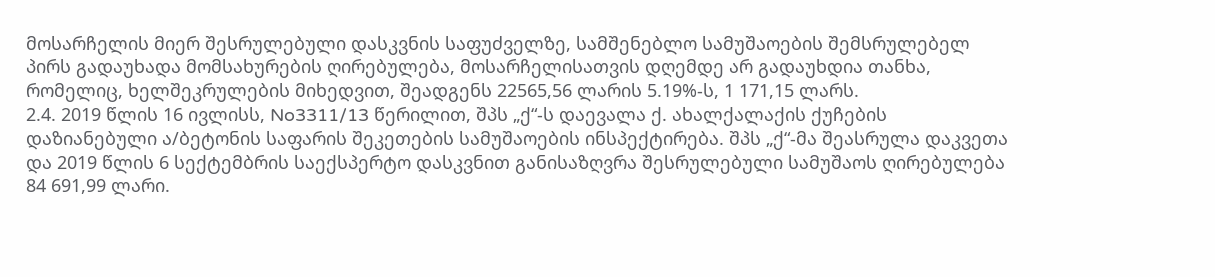მოსარჩელის მიერ შესრულებული დასკვნის საფუძველზე, სამშენებლო სამუშაოების შემსრულებელ პირს გადაუხადა მომსახურების ღირებულება, მოსარჩელისათვის დღემდე არ გადაუხდია თანხა, რომელიც, ხელშეკრულების მიხედვით, შეადგენს 22565,56 ლარის 5.19%-ს, 1 171,15 ლარს.
2.4. 2019 წლის 16 ივლისს, No3311/13 წერილით, შპს „ქ“-ს დაევალა ქ. ახალქალაქის ქუჩების დაზიანებული ა/ბეტონის საფარის შეკეთების სამუშაოების ინსპექტირება. შპს „ქ“-მა შეასრულა დაკვეთა და 2019 წლის 6 სექტემბრის საექსპერტო დასკვნით განისაზღვრა შესრულებული სამუშაოს ღირებულება 84 691,99 ლარი.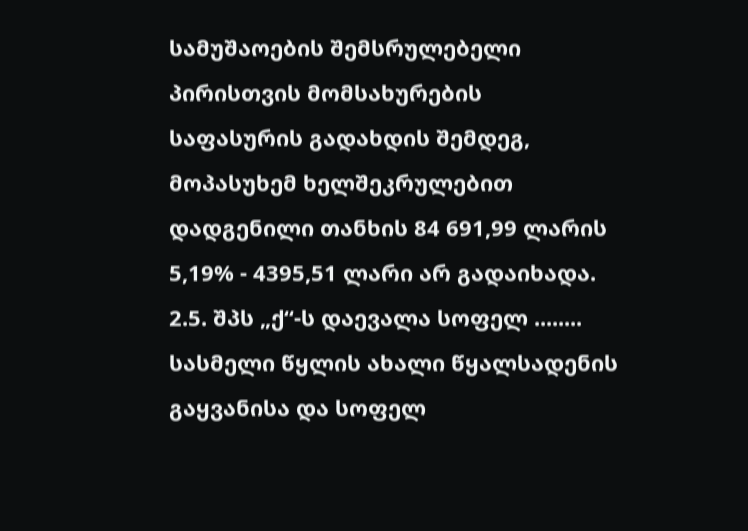სამუშაოების შემსრულებელი პირისთვის მომსახურების საფასურის გადახდის შემდეგ, მოპასუხემ ხელშეკრულებით დადგენილი თანხის 84 691,99 ლარის 5,19% - 4395,51 ლარი არ გადაიხადა.
2.5. შპს „ქ“-ს დაევალა სოფელ ........ სასმელი წყლის ახალი წყალსადენის გაყვანისა და სოფელ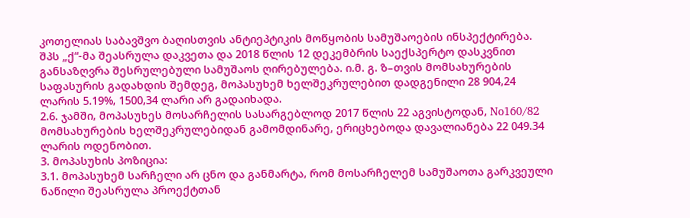კოთელიას საბავშვო ბაღისთვის ანტიეპტიკის მოწყობის სამუშაოების ინსპექტირება. შპს „ქ“-მა შეასრულა დაკვეთა და 2018 წლის 12 დეკემბრის საექსპერტო დასკვნით განსაზღვრა შესრულებული სამუშაოს ღირებულება. ი.მ. გ. ზ–თვის მომსახურების საფასურის გადახდის შემდეგ, მოპასუხემ ხელშეკრულებით დადგენილი 28 904,24 ლარის 5.19%, 1500,34 ლარი არ გადაიხადა.
2.6. ჯამში, მოპასუხეს მოსარჩელის სასარგებლოდ 2017 წლის 22 აგვისტოდან, No160/82 მომსახურების ხელშეკრულებიდან გამომდინარე, ერიცხებოდა დავალიანება 22 049.34 ლარის ოდენობით.
3. მოპასუხის პოზიცია:
3.1. მოპასუხემ სარჩელი არ ცნო და განმარტა, რომ მოსარჩელემ სამუშაოთა გარკვეული ნაწილი შეასრულა პროექტთან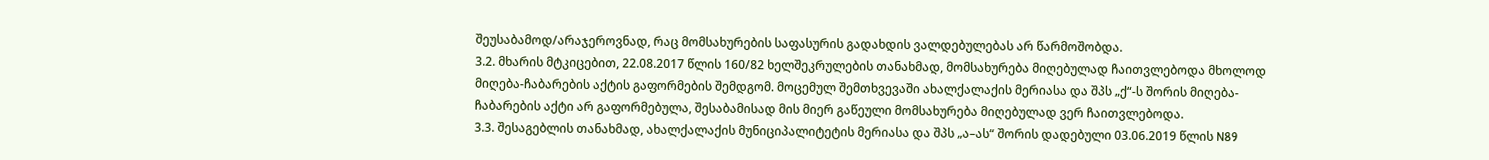შეუსაბამოდ/არაჯეროვნად, რაც მომსახურების საფასურის გადახდის ვალდებულებას არ წარმოშობდა.
3.2. მხარის მტკიცებით, 22.08.2017 წლის 160/82 ხელშეკრულების თანახმად, მომსახურება მიღებულად ჩაითვლებოდა მხოლოდ მიღება-ჩაბარების აქტის გაფორმების შემდგომ. მოცემულ შემთხვევაში ახალქალაქის მერიასა და შპს „ქ“-ს შორის მიღება-ჩაბარების აქტი არ გაფორმებულა, შესაბამისად მის მიერ გაწეული მომსახურება მიღებულად ვერ ჩაითვლებოდა.
3.3. შესაგებლის თანახმად, ახალქალაქის მუნიციპალიტეტის მერიასა და შპს „ა–ას“ შორის დადებული 03.06.2019 წლის N89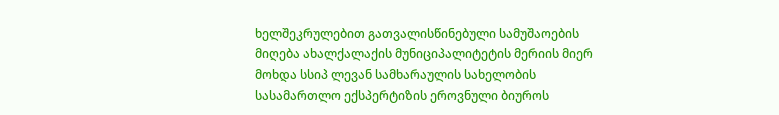ხელშეკრულებით გათვალისწინებული სამუშაოების მიღება ახალქალაქის მუნიციპალიტეტის მერიის მიერ მოხდა სსიპ ლევან სამხარაულის სახელობის სასამართლო ექსპერტიზის ეროვნული ბიუროს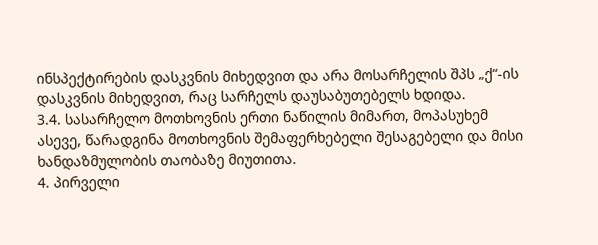ინსპექტირების დასკვნის მიხედვით და არა მოსარჩელის შპს „ქ“-ის დასკვნის მიხედვით, რაც სარჩელს დაუსაბუთებელს ხდიდა.
3.4. სასარჩელო მოთხოვნის ერთი ნაწილის მიმართ, მოპასუხემ ასევე, წარადგინა მოთხოვნის შემაფერხებელი შესაგებელი და მისი ხანდაზმულობის თაობაზე მიუთითა.
4. პირველი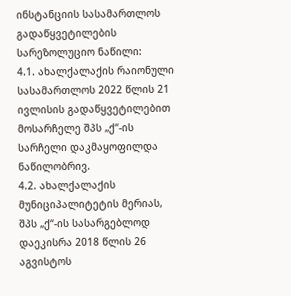ინსტანციის სასამართლოს გადაწყვეტილების სარეზოლუციო ნაწილი:
4.1. ახალქალაქის რაიონული სასამართლოს 2022 წლის 21 ივლისის გადაწყვეტილებით მოსარჩელე შპს „ქ“-ის სარჩელი დაკმაყოფილდა ნაწილობრივ.
4.2. ახალქალაქის მუნიციპალიტეტის მერიას, შპს „ქ“-ის სასარგებლოდ დაეკისრა 2018 წლის 26 აგვისტოს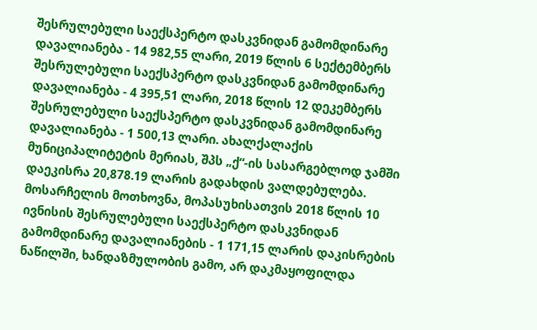შესრულებული საექსპერტო დასკვნიდან გამომდინარე დავალიანება - 14 982,55 ლარი, 2019 წლის 6 სექტემბერს შესრულებული საექსპერტო დასკვნიდან გამომდინარე დავალიანება - 4 395,51 ლარი, 2018 წლის 12 დეკემბერს შესრულებული საექსპერტო დასკვნიდან გამომდინარე დავალიანება - 1 500,13 ლარი. ახალქალაქის მუნიციპალიტეტის მერიას, შპს „ქ“-ის სასარგებლოდ ჯამში დაეკისრა 20,878.19 ლარის გადახდის ვალდებულება. მოსარჩელის მოთხოვნა, მოპასუხისათვის 2018 წლის 10 ივნისის შესრულებული საექსპერტო დასკვნიდან გამომდინარე დავალიანების - 1 171,15 ლარის დაკისრების ნაწილში, ხანდაზმულობის გამო, არ დაკმაყოფილდა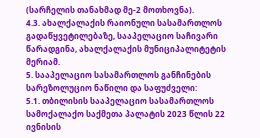(სარჩელის თანახმად მე-2 მოთხოვნა).
4.3. ახალქალაქის რაიონული სასამართლოს გადაწყვეტილებაზე, სააპელაციო საჩივარი წარადგინა, ახალქალაქის მუნიციპალიტეტის მერიამ.
5. სააპელაციო სასამართლოს განჩინების სარეზოლუციო ნაწილი და საფუძველი:
5.1. თბილისის სააპელაციო სასამართლოს სამოქალაქო საქმეთა პალატის 2023 წლის 22 ივნისის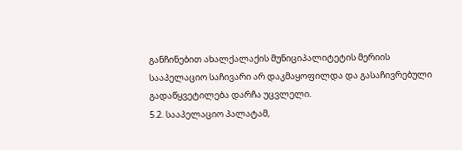განჩინებით ახალქალაქის მუნიციპალიტეტის მერიის სააპელაციო საჩივარი არ დაკმაყოფილდა და გასაჩივრებული გადაწყვეტილება დარჩა უცვლელი.
5.2. სააპელაციო პალატამ,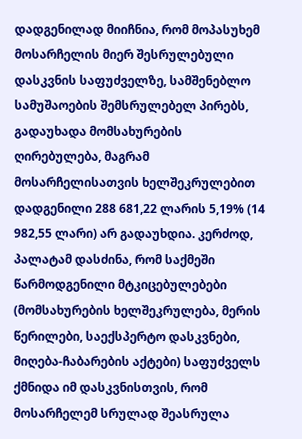დადგენილად მიიჩნია, რომ მოპასუხემ მოსარჩელის მიერ შესრულებული დასკვნის საფუძველზე, სამშენებლო სამუშაოების შემსრულებელ პირებს, გადაუხადა მომსახურების ღირებულება, მაგრამ მოსარჩელისათვის ხელშეკრულებით დადგენილი 288 681,22 ლარის 5,19% (14 982,55 ლარი) არ გადაუხდია. კერძოდ, პალატამ დასძინა, რომ საქმეში წარმოდგენილი მტკიცებულებები (მომსახურების ხელშეკრულება, მერის წერილები, საექსპერტო დასკვნები, მიღება-ჩაბარების აქტები) საფუძველს ქმნიდა იმ დასკვნისთვის, რომ მოსარჩელემ სრულად შეასრულა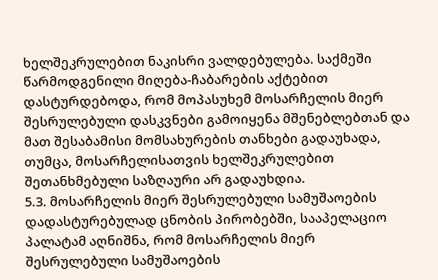ხელშეკრულებით ნაკისრი ვალდებულება. საქმეში წარმოდგენილი მიღება-ჩაბარების აქტებით დასტურდებოდა, რომ მოპასუხემ მოსარჩელის მიერ შესრულებული დასკვნები გამოიყენა მშენებლებთან და მათ შესაბამისი მომსახურების თანხები გადაუხადა, თუმცა, მოსარჩელისათვის ხელშეკრულებით შეთანხმებული საზღაური არ გადაუხდია.
5.3. მოსარჩელის მიერ შესრულებული სამუშაოების დადასტურებულად ცნობის პირობებში, სააპელაციო პალატამ აღნიშნა, რომ მოსარჩელის მიერ შესრულებული სამუშაოების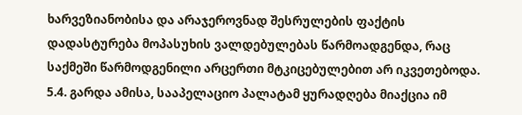ხარვეზიანობისა და არაჯეროვნად შესრულების ფაქტის დადასტურება მოპასუხის ვალდებულებას წარმოადგენდა, რაც საქმეში წარმოდგენილი არცერთი მტკიცებულებით არ იკვეთებოდა.
5.4. გარდა ამისა, სააპელაციო პალატამ ყურადღება მიაქცია იმ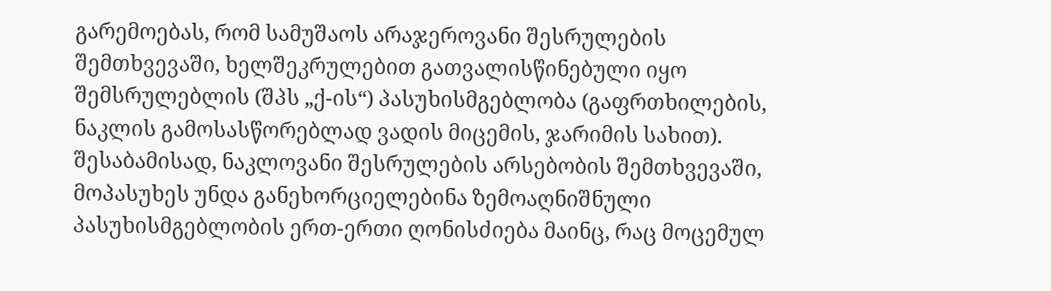გარემოებას, რომ სამუშაოს არაჯეროვანი შესრულების შემთხვევაში, ხელშეკრულებით გათვალისწინებული იყო შემსრულებლის (შპს „ქ-ის“) პასუხისმგებლობა (გაფრთხილების, ნაკლის გამოსასწორებლად ვადის მიცემის, ჯარიმის სახით). შესაბამისად, ნაკლოვანი შესრულების არსებობის შემთხვევაში, მოპასუხეს უნდა განეხორციელებინა ზემოაღნიშნული პასუხისმგებლობის ერთ-ერთი ღონისძიება მაინც, რაც მოცემულ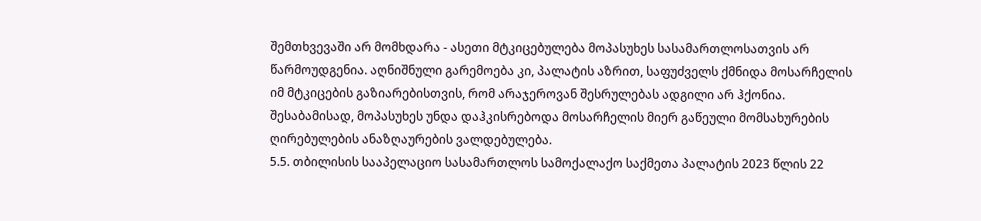შემთხვევაში არ მომხდარა - ასეთი მტკიცებულება მოპასუხეს სასამართლოსათვის არ წარმოუდგენია. აღნიშნული გარემოება კი, პალატის აზრით, საფუძველს ქმნიდა მოსარჩელის იმ მტკიცების გაზიარებისთვის, რომ არაჯეროვან შესრულებას ადგილი არ ჰქონია. შესაბამისად, მოპასუხეს უნდა დაჰკისრებოდა მოსარჩელის მიერ გაწეული მომსახურების ღირებულების ანაზღაურების ვალდებულება.
5.5. თბილისის სააპელაციო სასამართლოს სამოქალაქო საქმეთა პალატის 2023 წლის 22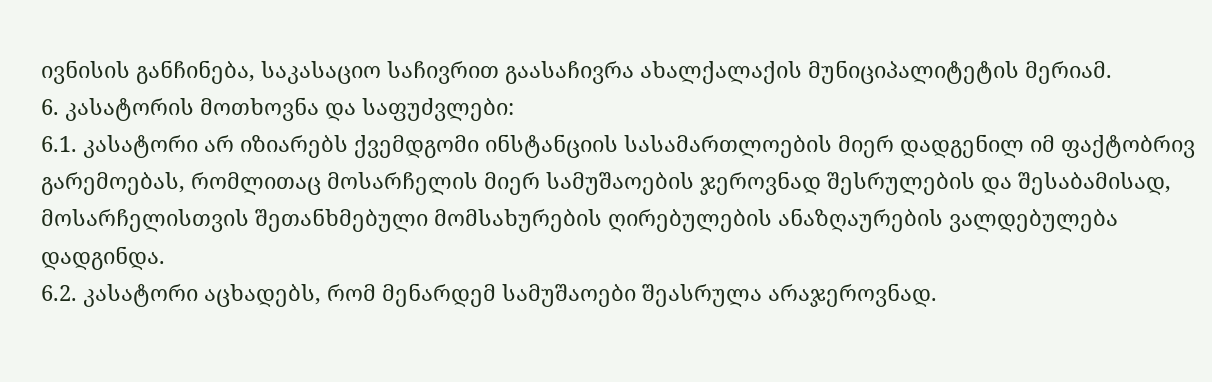ივნისის განჩინება, საკასაციო საჩივრით გაასაჩივრა ახალქალაქის მუნიციპალიტეტის მერიამ.
6. კასატორის მოთხოვნა და საფუძვლები:
6.1. კასატორი არ იზიარებს ქვემდგომი ინსტანციის სასამართლოების მიერ დადგენილ იმ ფაქტობრივ გარემოებას, რომლითაც მოსარჩელის მიერ სამუშაოების ჯეროვნად შესრულების და შესაბამისად, მოსარჩელისთვის შეთანხმებული მომსახურების ღირებულების ანაზღაურების ვალდებულება დადგინდა.
6.2. კასატორი აცხადებს, რომ მენარდემ სამუშაოები შეასრულა არაჯეროვნად.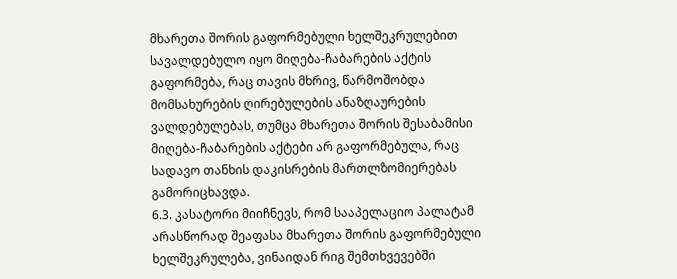მხარეთა შორის გაფორმებული ხელშეკრულებით სავალდებულო იყო მიღება-ჩაბარების აქტის გაფორმება, რაც თავის მხრივ, წარმოშობდა მომსახურების ღირებულების ანაზღაურების ვალდებულებას, თუმცა მხარეთა შორის შესაბამისი მიღება-ჩაბარების აქტები არ გაფორმებულა, რაც სადავო თანხის დაკისრების მართლზომიერებას გამორიცხავდა.
6.3. კასატორი მიიჩნევს, რომ სააპელაციო პალატამ არასწორად შეაფასა მხარეთა შორის გაფორმებული ხელშეკრულება, ვინაიდან რიგ შემთხვევებში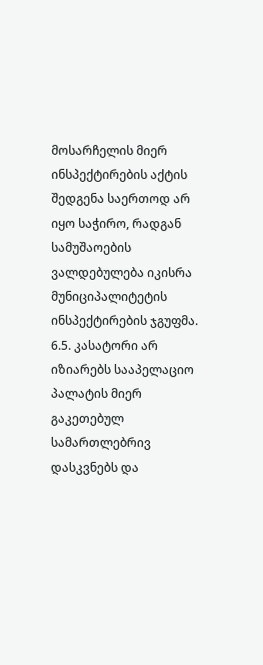მოსარჩელის მიერ ინსპექტირების აქტის შედგენა საერთოდ არ იყო საჭირო, რადგან სამუშაოების ვალდებულება იკისრა მუნიციპალიტეტის ინსპექტირების ჯგუფმა.
6.5. კასატორი არ იზიარებს სააპელაციო პალატის მიერ გაკეთებულ სამართლებრივ დასკვნებს და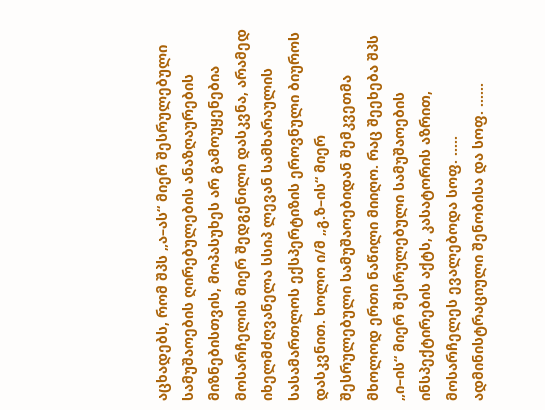აცხადებს, რომ შპს „ა–ას“ მიერ შესრულებული სამუშაოების ღირებულების ანაზღაურების მიზნებისთვის, მოპასუხეს არ გამოუყენებია მოსარჩელის მიერ შედგენილი დასკვნა, არამედ იხელმძღვანელა სსიპ ლევან სამხარაულის სასამართლოს ექსპერტიზის ეროვნული ბიუროს დასკვნით. ხოლო ი/მ „გ.ზ–ის“ მიერ შესრულებული სამუშაოებიდან შემკვეთმა მხოლოდ ერთი ნაწილი მიიღო. რაც შეეხება შპს „ი–ის“ მიერ შესრულებული სამუშაოების ინსპექტირების აქტს, კასატორის აზრით, მოსარჩელეს ევალებოდა სოფ. ..... ადმინისტრაციული შენობისა და სოფ. ......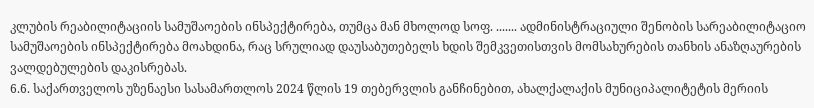კლუბის რეაბილიტაციის სამუშაოების ინსპექტირება, თუმცა მან მხოლოდ სოფ. ....... ადმინისტრაციული შენობის სარეაბილიტაციო სამუშაოების ინსპექტირება მოახდინა, რაც სრულიად დაუსაბუთებელს ხდის შემკვეთისთვის მომსახურების თანხის ანაზღაურების ვალდებულების დაკისრებას.
6.6. საქართველოს უზენაესი სასამართლოს 2024 წლის 19 თებერვლის განჩინებით, ახალქალაქის მუნიციპალიტეტის მერიის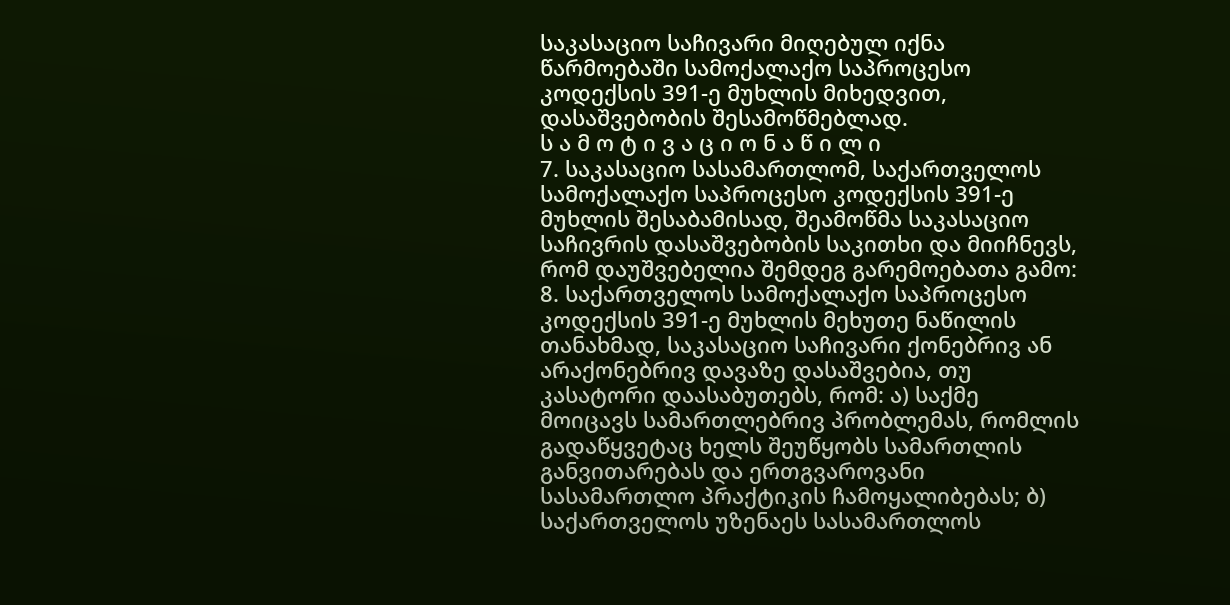საკასაციო საჩივარი მიღებულ იქნა წარმოებაში სამოქალაქო საპროცესო კოდექსის 391-ე მუხლის მიხედვით, დასაშვებობის შესამოწმებლად.
ს ა მ ო ტ ი ვ ა ც ი ო ნ ა წ ი ლ ი
7. საკასაციო სასამართლომ, საქართველოს სამოქალაქო საპროცესო კოდექსის 391-ე მუხლის შესაბამისად, შეამოწმა საკასაციო საჩივრის დასაშვებობის საკითხი და მიიჩნევს, რომ დაუშვებელია შემდეგ გარემოებათა გამო:
8. საქართველოს სამოქალაქო საპროცესო კოდექსის 391-ე მუხლის მეხუთე ნაწილის თანახმად, საკასაციო საჩივარი ქონებრივ ან არაქონებრივ დავაზე დასაშვებია, თუ კასატორი დაასაბუთებს, რომ: ა) საქმე მოიცავს სამართლებრივ პრობლემას, რომლის გადაწყვეტაც ხელს შეუწყობს სამართლის განვითარებას და ერთგვაროვანი სასამართლო პრაქტიკის ჩამოყალიბებას; ბ) საქართველოს უზენაეს სასამართლოს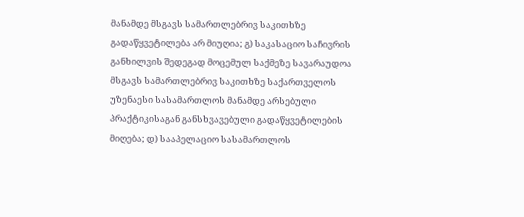მანამდე მსგავს სამართლებრივ საკითხზე გადაწყვეტილება არ მიუღია; გ) საკასაციო საჩივრის განხილვის შედეგად მოცემულ საქმეზე სავარაუდოა მსგავს სამართლებრივ საკითხზე საქართველოს უზენაესი სასამართლოს მანამდე არსებული პრაქტიკისაგან განსხვავებული გადაწყვეტილების მიღება; დ) სააპელაციო სასამართლოს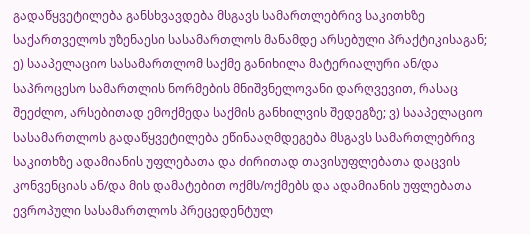გადაწყვეტილება განსხვავდება მსგავს სამართლებრივ საკითხზე საქართველოს უზენაესი სასამართლოს მანამდე არსებული პრაქტიკისაგან; ე) სააპელაციო სასამართლომ საქმე განიხილა მატერიალური ან/და საპროცესო სამართლის ნორმების მნიშვნელოვანი დარღვევით, რასაც შეეძლო, არსებითად ემოქმედა საქმის განხილვის შედეგზე; ვ) სააპელაციო სასამართლოს გადაწყვეტილება ეწინააღმდეგება მსგავს სამართლებრივ საკითხზე ადამიანის უფლებათა და ძირითად თავისუფლებათა დაცვის კონვენციას ან/და მის დამატებით ოქმს/ოქმებს და ადამიანის უფლებათა ევროპული სასამართლოს პრეცედენტულ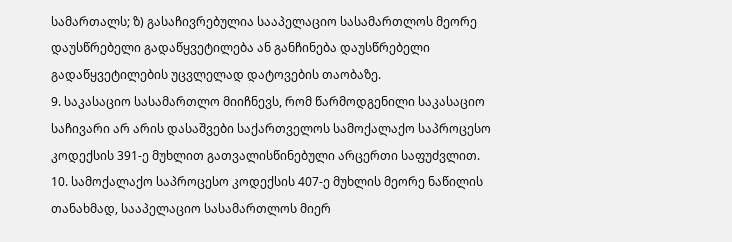სამართალს; ზ) გასაჩივრებულია სააპელაციო სასამართლოს მეორე დაუსწრებელი გადაწყვეტილება ან განჩინება დაუსწრებელი გადაწყვეტილების უცვლელად დატოვების თაობაზე.
9. საკასაციო სასამართლო მიიჩნევს, რომ წარმოდგენილი საკასაციო საჩივარი არ არის დასაშვები საქართველოს სამოქალაქო საპროცესო კოდექსის 391-ე მუხლით გათვალისწინებული არცერთი საფუძვლით.
10. სამოქალაქო საპროცესო კოდექსის 407-ე მუხლის მეორე ნაწილის თანახმად, სააპელაციო სასამართლოს მიერ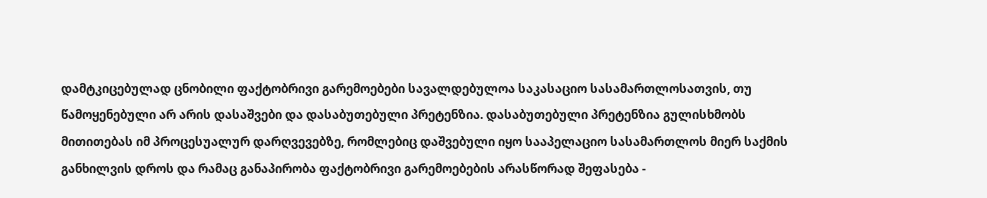დამტკიცებულად ცნობილი ფაქტობრივი გარემოებები სავალდებულოა საკასაციო სასამართლოსათვის, თუ წამოყენებული არ არის დასაშვები და დასაბუთებული პრეტენზია. დასაბუთებული პრეტენზია გულისხმობს მითითებას იმ პროცესუალურ დარღვევებზე, რომლებიც დაშვებული იყო სააპელაციო სასამართლოს მიერ საქმის განხილვის დროს და რამაც განაპირობა ფაქტობრივი გარემოებების არასწორად შეფასება -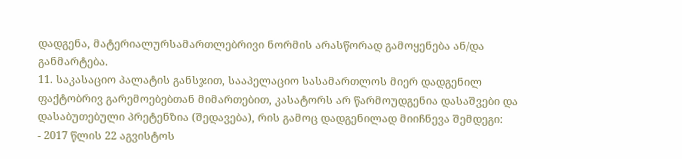დადგენა, მატერიალურსამართლებრივი ნორმის არასწორად გამოყენება ან/და განმარტება.
11. საკასაციო პალატის განსჯით, სააპელაციო სასამართლოს მიერ დადგენილ ფაქტობრივ გარემოებებთან მიმართებით, კასატორს არ წარმოუდგენია დასაშვები და დასაბუთებული პრეტენზია (შედავება), რის გამოც დადგენილად მიიჩნევა შემდეგი:
- 2017 წლის 22 აგვისტოს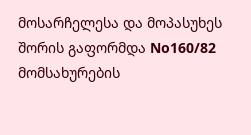მოსარჩელესა და მოპასუხეს შორის გაფორმდა No160/82 მომსახურების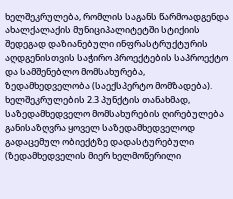ხელშეკრულება, რომლის საგანს წარმოადგენდა ახალქალაქის მუნიციპალიტეტში სტიქიის შედეგად დაზიანებული ინფრასტრუქტურის აღდგენისთვის საჭირო პროექტების საპროექტო და სამშენებლო მომსახურება, ზედამხედველობა (საექსპერტო მომზადება). ხელშეკრულების 2.3 პუნქტის თანახმად, საზედამხედველო მომსახურების ღირებულება განისაზღვრა ყოველ საზედამხედველოდ გადაცემულ ობიექტზე დადასტურებული (ზედამხედველის მიერ ხელმოწერილი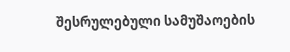შესრულებული სამუშაოების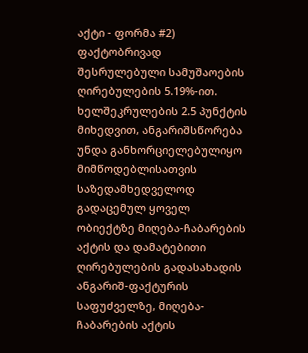აქტი - ფორმა #2) ფაქტობრივად შესრულებული სამუშაოების ღირებულების 5.19%-ით. ხელშეკრულების 2.5 პუნქტის მიხედვით, ანგარიშსწორება უნდა განხორციელებულიყო მიმწოდებლისათვის საზედამხედველოდ გადაცემულ ყოველ ობიექტზე მიღება-ჩაბარების აქტის და დამატებითი ღირებულების გადასახადის ანგარიშ-ფაქტურის საფუძველზე, მიღება-ჩაბარების აქტის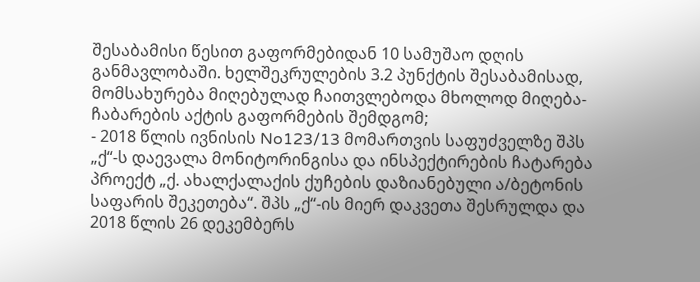შესაბამისი წესით გაფორმებიდან 10 სამუშაო დღის განმავლობაში. ხელშეკრულების 3.2 პუნქტის შესაბამისად, მომსახურება მიღებულად ჩაითვლებოდა მხოლოდ მიღება-ჩაბარების აქტის გაფორმების შემდგომ;
- 2018 წლის ივნისის No123/13 მომართვის საფუძველზე შპს „ქ“-ს დაევალა მონიტორინგისა და ინსპექტირების ჩატარება პროექტ „ქ. ახალქალაქის ქუჩების დაზიანებული ა/ბეტონის საფარის შეკეთება“. შპს „ქ“-ის მიერ დაკვეთა შესრულდა და 2018 წლის 26 დეკემბერს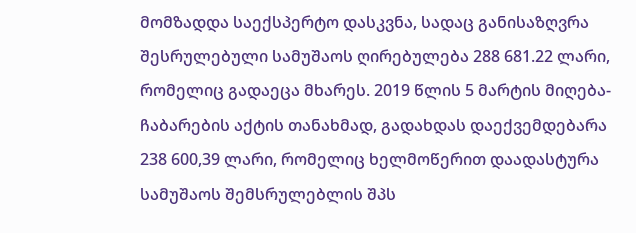მომზადდა საექსპერტო დასკვნა, სადაც განისაზღვრა შესრულებული სამუშაოს ღირებულება 288 681.22 ლარი, რომელიც გადაეცა მხარეს. 2019 წლის 5 მარტის მიღება-ჩაბარების აქტის თანახმად, გადახდას დაექვემდებარა 238 600,39 ლარი, რომელიც ხელმოწერით დაადასტურა სამუშაოს შემსრულებლის შპს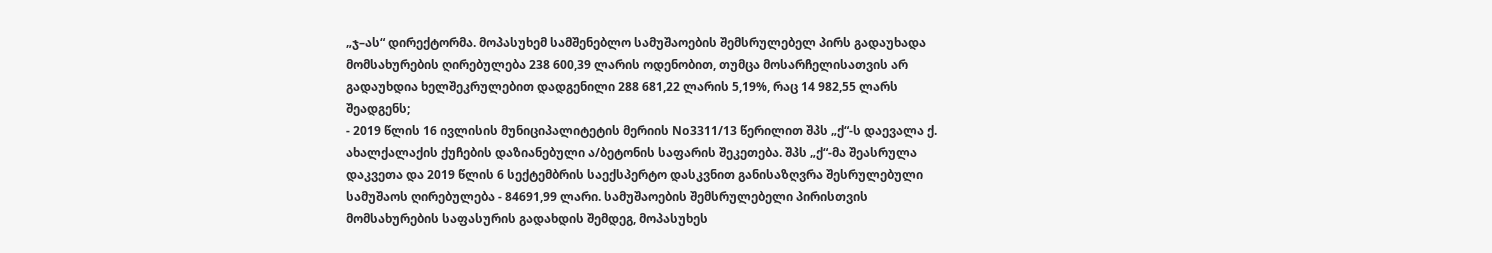„ჯ–ას“ დირექტორმა. მოპასუხემ სამშენებლო სამუშაოების შემსრულებელ პირს გადაუხადა მომსახურების ღირებულება 238 600,39 ლარის ოდენობით, თუმცა მოსარჩელისათვის არ გადაუხდია ხელშეკრულებით დადგენილი 288 681,22 ლარის 5,19%, რაც 14 982,55 ლარს შეადგენს;
- 2019 წლის 16 ივლისის მუნიციპალიტეტის მერიის No3311/13 წერილით შპს „ქ“-ს დაევალა ქ. ახალქალაქის ქუჩების დაზიანებული ა/ბეტონის საფარის შეკეთება. შპს „ქ“-მა შეასრულა დაკვეთა და 2019 წლის 6 სექტემბრის საექსპერტო დასკვნით განისაზღვრა შესრულებული სამუშაოს ღირებულება - 84691,99 ლარი. სამუშაოების შემსრულებელი პირისთვის მომსახურების საფასურის გადახდის შემდეგ, მოპასუხეს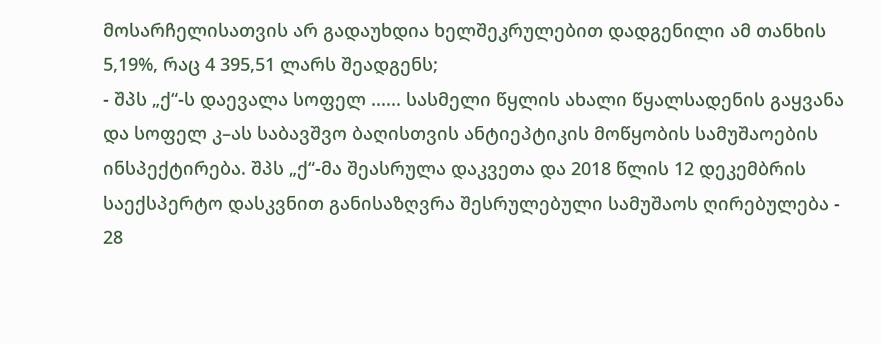მოსარჩელისათვის არ გადაუხდია ხელშეკრულებით დადგენილი ამ თანხის 5,19%, რაც 4 395,51 ლარს შეადგენს;
- შპს „ქ“-ს დაევალა სოფელ ...... სასმელი წყლის ახალი წყალსადენის გაყვანა და სოფელ კ–ას საბავშვო ბაღისთვის ანტიეპტიკის მოწყობის სამუშაოების ინსპექტირება. შპს „ქ“-მა შეასრულა დაკვეთა და 2018 წლის 12 დეკემბრის საექსპერტო დასკვნით განისაზღვრა შესრულებული სამუშაოს ღირებულება - 28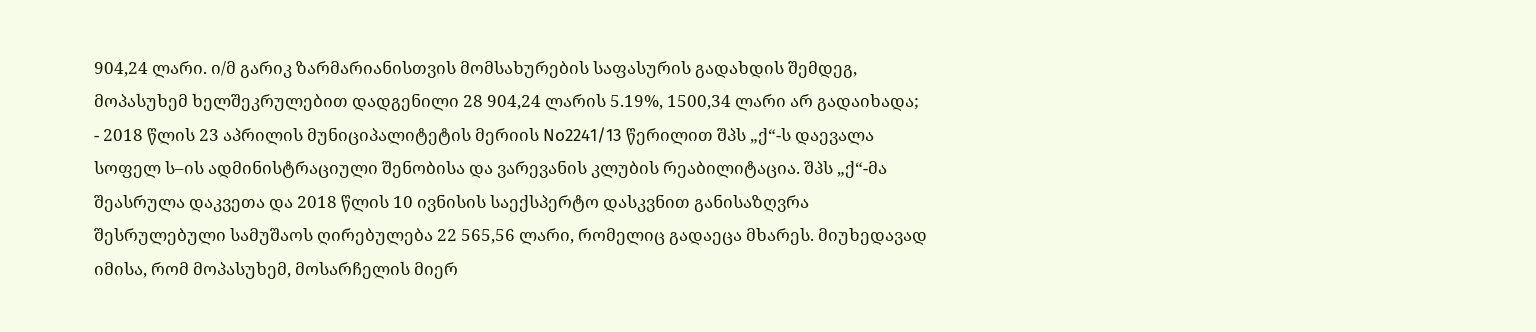904,24 ლარი. ი/მ გარიკ ზარმარიანისთვის მომსახურების საფასურის გადახდის შემდეგ, მოპასუხემ ხელშეკრულებით დადგენილი 28 904,24 ლარის 5.19%, 1500,34 ლარი არ გადაიხადა;
- 2018 წლის 23 აპრილის მუნიციპალიტეტის მერიის No2241/13 წერილით შპს „ქ“-ს დაევალა სოფელ ს–ის ადმინისტრაციული შენობისა და ვარევანის კლუბის რეაბილიტაცია. შპს „ქ“-მა შეასრულა დაკვეთა და 2018 წლის 10 ივნისის საექსპერტო დასკვნით განისაზღვრა შესრულებული სამუშაოს ღირებულება 22 565,56 ლარი, რომელიც გადაეცა მხარეს. მიუხედავად იმისა, რომ მოპასუხემ, მოსარჩელის მიერ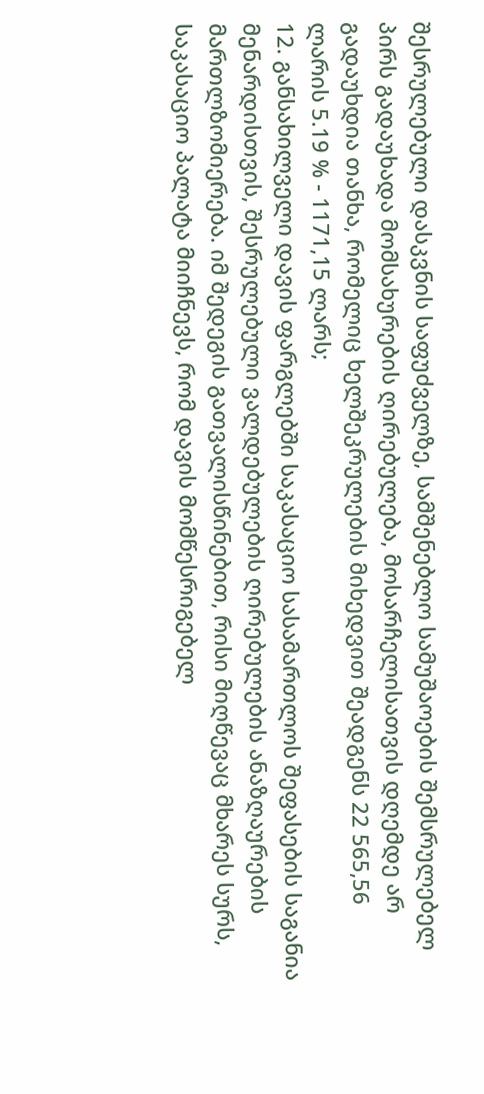შესრულებული დასკვნის საფუძველზე, სამშენებლო სამუშაოების შემსრულებელ პირს გადაუხადა მომსახურების ღირებულება, მოსარჩელისათვის დღემდე არ გადაუხდია თანხა, რომელიც ხელშეკრულების მიხედვით შეადგენს 22 565,56 ლარის 5.19 % - 1171,15 ლარს;
12. განსახილველი დავის ფარგლებში საკასაციო სასამართლოს შეფასების საგანია მენარდისთვის, შესრულებული ვალდებულების ღირებულების ანაზღაურების მართლზომიერება. იმ შედეგის გათვალისწინებით, რისი მიღწევაც მხარეს სურს, საკასაციო პალატა მიიჩნევს, რომ დავის მომწესრიგებელ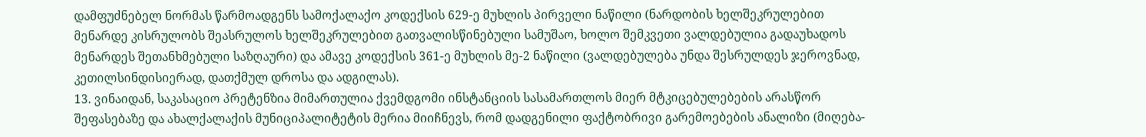დამფუძნებელ ნორმას წარმოადგენს სამოქალაქო კოდექსის 629-ე მუხლის პირველი ნაწილი (ნარდობის ხელშეკრულებით მენარდე კისრულობს შეასრულოს ხელშეკრულებით გათვალისწინებული სამუშაო, ხოლო შემკვეთი ვალდებულია გადაუხადოს მენარდეს შეთანხმებული საზღაური) და ამავე კოდექსის 361-ე მუხლის მე-2 ნაწილი (ვალდებულება უნდა შესრულდეს ჯეროვნად, კეთილსინდისიერად, დათქმულ დროსა და ადგილას).
13. ვინაიდან, საკასაციო პრეტენზია მიმართულია ქვემდგომი ინსტანციის სასამართლოს მიერ მტკიცებულებების არასწორ შეფასებაზე და ახალქალაქის მუნიციპალიტეტის მერია მიიჩნევს, რომ დადგენილი ფაქტობრივი გარემოებების ანალიზი (მიღება-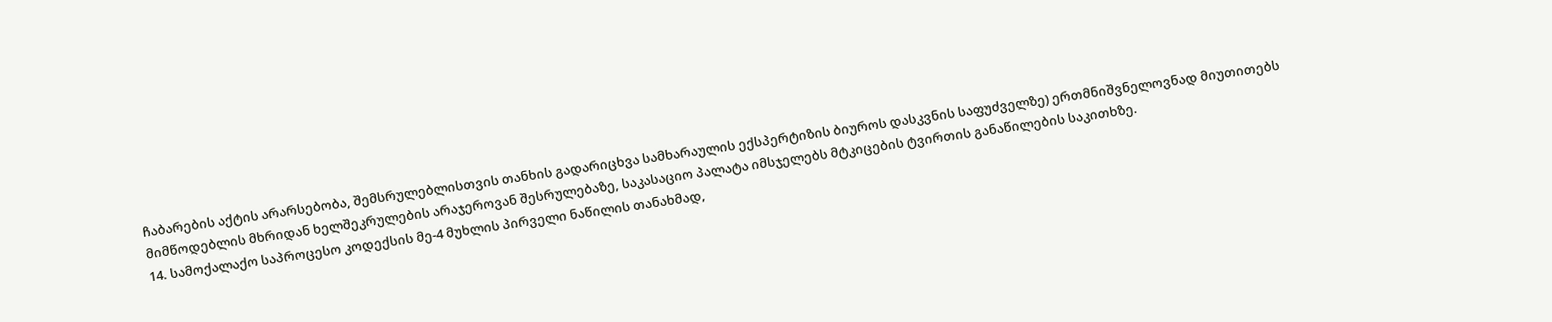ჩაბარების აქტის არარსებობა, შემსრულებლისთვის თანხის გადარიცხვა სამხარაულის ექსპერტიზის ბიუროს დასკვნის საფუძველზე) ერთმნიშვნელოვნად მიუთითებს მიმწოდებლის მხრიდან ხელშეკრულების არაჯეროვან შესრულებაზე, საკასაციო პალატა იმსჯელებს მტკიცების ტვირთის განაწილების საკითხზე.
14. სამოქალაქო საპროცესო კოდექსის მე-4 მუხლის პირველი ნაწილის თანახმად,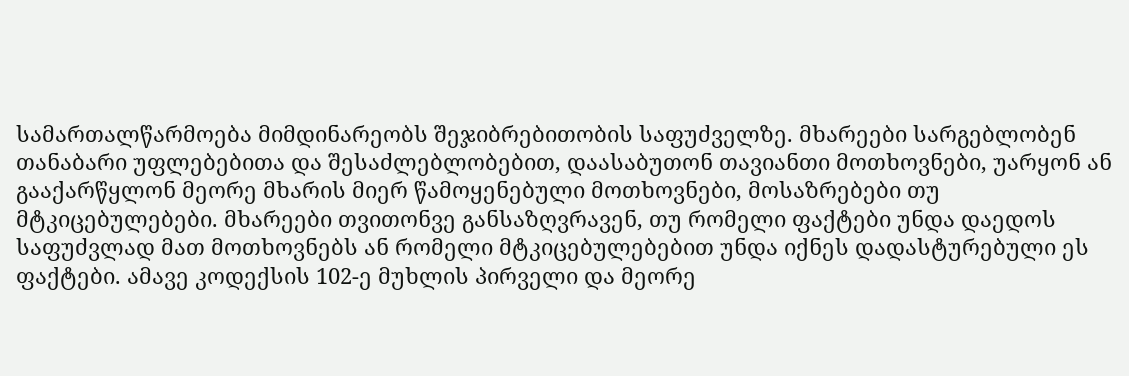სამართალწარმოება მიმდინარეობს შეჯიბრებითობის საფუძველზე. მხარეები სარგებლობენ თანაბარი უფლებებითა და შესაძლებლობებით, დაასაბუთონ თავიანთი მოთხოვნები, უარყონ ან გააქარწყლონ მეორე მხარის მიერ წამოყენებული მოთხოვნები, მოსაზრებები თუ მტკიცებულებები. მხარეები თვითონვე განსაზღვრავენ, თუ რომელი ფაქტები უნდა დაედოს საფუძვლად მათ მოთხოვნებს ან რომელი მტკიცებულებებით უნდა იქნეს დადასტურებული ეს ფაქტები. ამავე კოდექსის 102-ე მუხლის პირველი და მეორე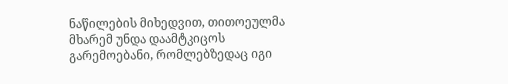ნაწილების მიხედვით, თითოეულმა მხარემ უნდა დაამტკიცოს გარემოებანი, რომლებზედაც იგი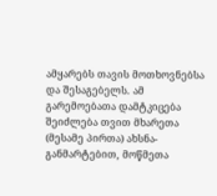ამყარებს თავის მოთხოვნებსა და შესაგებელს. ამ გარემოებათა დამტკიცება შეიძლება თვით მხარეთა (მესამე პირთა) ახსნა-განმარტებით, მოწმეთა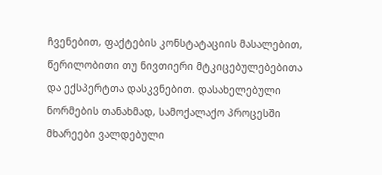ჩვენებით, ფაქტების კონსტატაციის მასალებით, წერილობითი თუ ნივთიერი მტკიცებულებებითა და ექსპერტთა დასკვნებით. დასახელებული ნორმების თანახმად, სამოქალაქო პროცესში მხარეები ვალდებული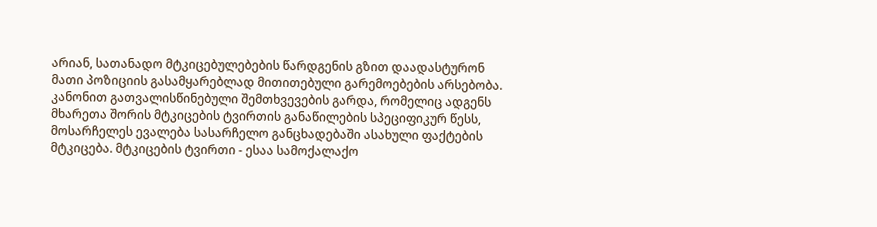არიან, სათანადო მტკიცებულებების წარდგენის გზით დაადასტურონ მათი პოზიციის გასამყარებლად მითითებული გარემოებების არსებობა. კანონით გათვალისწინებული შემთხვევების გარდა, რომელიც ადგენს მხარეთა შორის მტკიცების ტვირთის განაწილების სპეციფიკურ წესს, მოსარჩელეს ევალება სასარჩელო განცხადებაში ასახული ფაქტების მტკიცება. მტკიცების ტვირთი - ესაა სამოქალაქო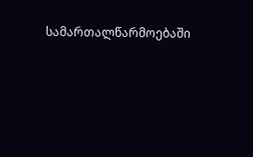სამართალწარმოებაში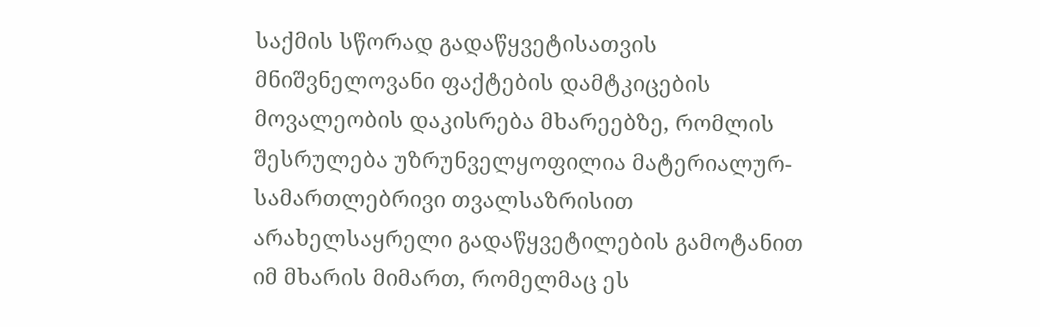საქმის სწორად გადაწყვეტისათვის მნიშვნელოვანი ფაქტების დამტკიცების მოვალეობის დაკისრება მხარეებზე, რომლის შესრულება უზრუნველყოფილია მატერიალურ-სამართლებრივი თვალსაზრისით არახელსაყრელი გადაწყვეტილების გამოტანით იმ მხარის მიმართ, რომელმაც ეს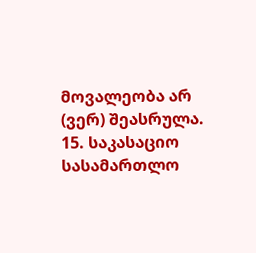მოვალეობა არ (ვერ) შეასრულა.
15. საკასაციო სასამართლო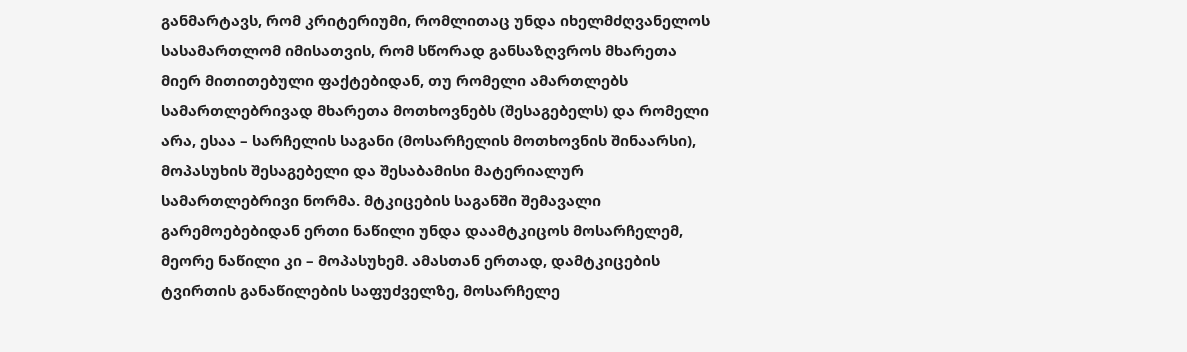განმარტავს, რომ კრიტერიუმი, რომლითაც უნდა იხელმძღვანელოს სასამართლომ იმისათვის, რომ სწორად განსაზღვროს მხარეთა მიერ მითითებული ფაქტებიდან, თუ რომელი ამართლებს სამართლებრივად მხარეთა მოთხოვნებს (შესაგებელს) და რომელი არა, ესაა – სარჩელის საგანი (მოსარჩელის მოთხოვნის შინაარსი), მოპასუხის შესაგებელი და შესაბამისი მატერიალურ სამართლებრივი ნორმა. მტკიცების საგანში შემავალი გარემოებებიდან ერთი ნაწილი უნდა დაამტკიცოს მოსარჩელემ, მეორე ნაწილი კი – მოპასუხემ. ამასთან ერთად, დამტკიცების ტვირთის განაწილების საფუძველზე, მოსარჩელე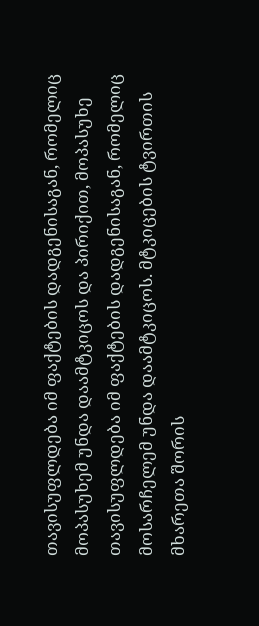თავისუფლდება იმ ფაქტების დადგენისაგან, რომელიც მოპასუხემ უნდა დაამტკიცოს და პირიქით, მოპასუხე თავისუფლდება იმ ფაქტების დადგენისაგან, რომელიც მოსარჩელემ უნდა დაამტკიცოს. მტკიცების ტვირთის მხარეთა შორის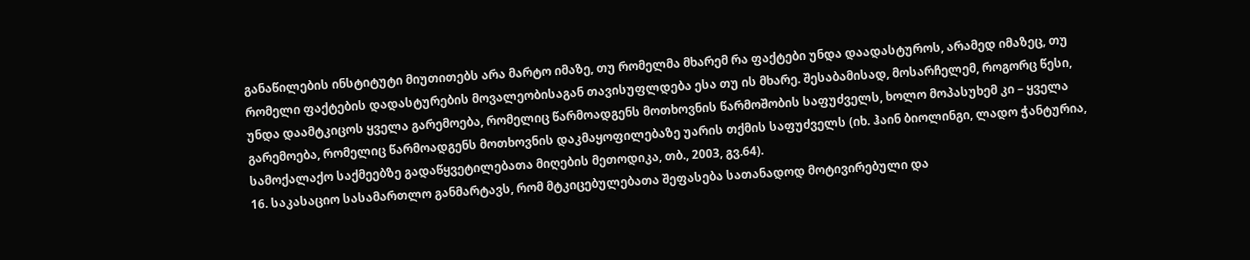განაწილების ინსტიტუტი მიუთითებს არა მარტო იმაზე, თუ რომელმა მხარემ რა ფაქტები უნდა დაადასტუროს, არამედ იმაზეც, თუ რომელი ფაქტების დადასტურების მოვალეობისაგან თავისუფლდება ესა თუ ის მხარე. შესაბამისად, მოსარჩელემ, როგორც წესი, უნდა დაამტკიცოს ყველა გარემოება, რომელიც წარმოადგენს მოთხოვნის წარმოშობის საფუძველს, ხოლო მოპასუხემ კი – ყველა გარემოება, რომელიც წარმოადგენს მოთხოვნის დაკმაყოფილებაზე უარის თქმის საფუძველს (იხ. ჰაინ ბიოლინგი, ლადო ჭანტურია, სამოქალაქო საქმეებზე გადაწყვეტილებათა მიღების მეთოდიკა, თბ., 2003, გვ.64).
16. საკასაციო სასამართლო განმარტავს, რომ მტკიცებულებათა შეფასება სათანადოდ მოტივირებული და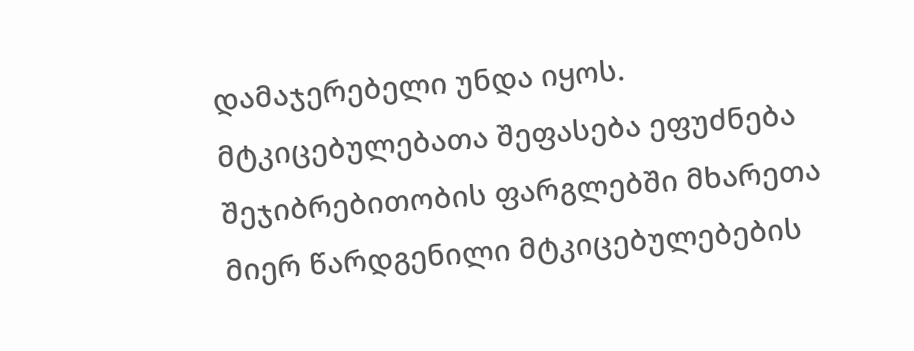დამაჯერებელი უნდა იყოს. მტკიცებულებათა შეფასება ეფუძნება შეჯიბრებითობის ფარგლებში მხარეთა მიერ წარდგენილი მტკიცებულებების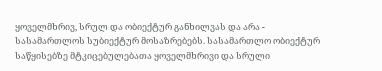ყოველმხრივ, სრულ და ობიექტურ განხილვას და არა - სასამართლოს სუბიექტურ მოსაზრებებს. სასამართლო ობიექტურ საწყისებზე მტკიცებულებათა ყოველმხრივი და სრული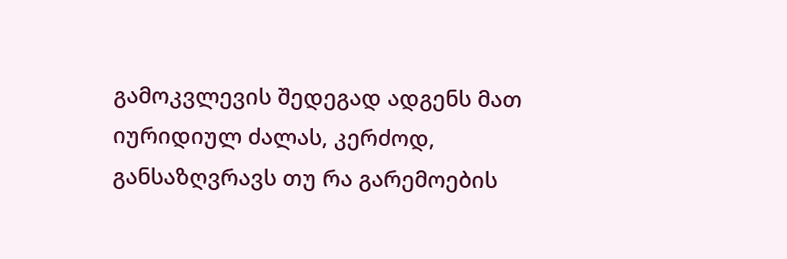გამოკვლევის შედეგად ადგენს მათ იურიდიულ ძალას, კერძოდ, განსაზღვრავს თუ რა გარემოების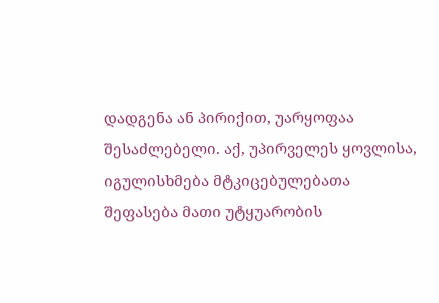დადგენა ან პირიქით, უარყოფაა შესაძლებელი. აქ, უპირველეს ყოვლისა, იგულისხმება მტკიცებულებათა შეფასება მათი უტყუარობის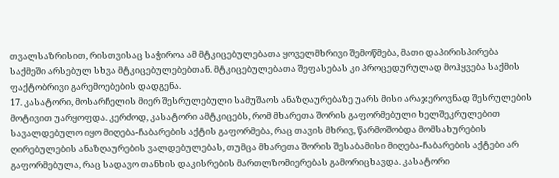თვალსაზრისით, რისთვისაც საჭიროა ამ მტკიცებულებათა ყოველმხრივი შემოწმება, მათი დაპირისპირება საქმეში არსებულ სხვა მტკიცებულებებთან. მტკიცებულებათა შეფასებას კი პროცედურულად მოჰყვება საქმის ფაქტობრივი გარემოებების დადგენა.
17. კასატორი, მოსარჩელის მიერ შესრულებული სამუშაოს ანაზღაურებაზე უარს მისი არაჯეროვნად შესრულების მოტივით უარყოფდა. კერძოდ, კასატორი ამტკიცებს, რომ მხარეთა შორის გაფორმებული ხელშეკრულებით სავალდებულო იყო მიღება-ჩაბარების აქტის გაფორმება, რაც თავის მხრივ, წარმოშობდა მომსახურების ღირებულების ანაზღაურების ვალდებულებას, თუმცა მხარეთა შორის შესაბამისი მიღება-ჩაბარების აქტები არ გაფორმებულა, რაც სადავო თანხის დაკისრების მართლზომიერებას გამორიცხავდა. კასატორი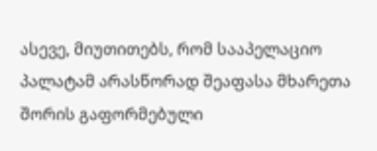ასევე, მიუთითებს, რომ სააპელაციო პალატამ არასწორად შეაფასა მხარეთა შორის გაფორმებული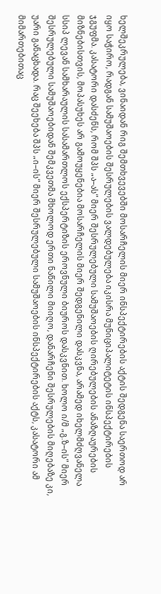ხელშეკრულება, ვინაიდან რიგ შემთხვევებში მოსარჩელის მიერ ინსპექტირების აქტის შედგენა საერთოდ არ იყო საჭირო, რადგან სამუშაოების შესრულების ვალდებულება იკისრა მუნიციპალიტეტის ინსპექტირების ჯგუფმა. კასატორი დასძენს, რომ შპს „ა–ას“ მიერ შესრულებული სამუშაოების ღირებულების ანაზღაურების მიზნებისთვის, მოპასუხეს არ გამოუყენებია მოსარჩელის მიერ შედგენილი დასკვნა, არამედ იხელმძღვანელა სსიპ ლევან სამხარაულის სასამართლოს ექსპერტიზის ეროვნული ბიუროს დასკვნით. ხოლო ი/მ „გ.ზ–ის“ მიერ შესრულებული სამუშაოებიდან შემკვეთმა მხოლოდ ერთი ნაწილი მიიღო, დანარჩენი შესრულების მიღებაზე კი, უარი განაცხადა. რაც შეეხება შპს „ი–ის“ მიერ შესრულებული სამუშაოების ინსპექტირების აქტს, კასატორი ამ მიმართებითაც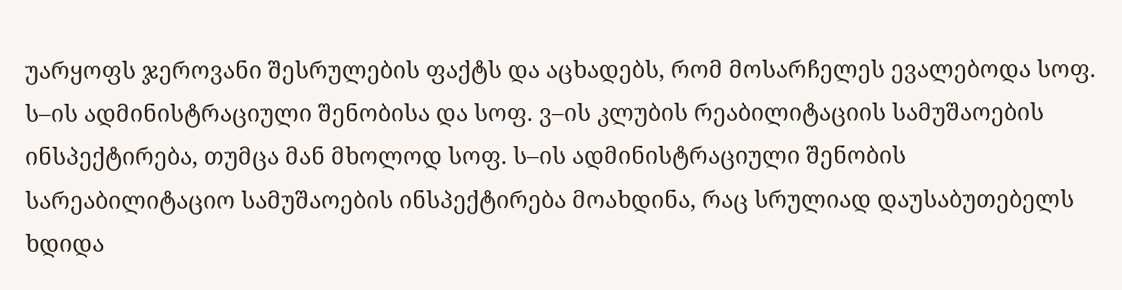უარყოფს ჯეროვანი შესრულების ფაქტს და აცხადებს, რომ მოსარჩელეს ევალებოდა სოფ. ს–ის ადმინისტრაციული შენობისა და სოფ. ვ–ის კლუბის რეაბილიტაციის სამუშაოების ინსპექტირება, თუმცა მან მხოლოდ სოფ. ს–ის ადმინისტრაციული შენობის სარეაბილიტაციო სამუშაოების ინსპექტირება მოახდინა, რაც სრულიად დაუსაბუთებელს ხდიდა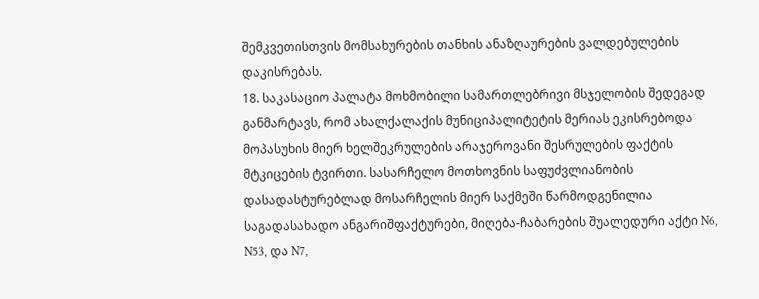შემკვეთისთვის მომსახურების თანხის ანაზღაურების ვალდებულების დაკისრებას.
18. საკასაციო პალატა მოხმობილი სამართლებრივი მსჯელობის შედეგად განმარტავს, რომ ახალქალაქის მუნიციპალიტეტის მერიას ეკისრებოდა მოპასუხის მიერ ხელშეკრულების არაჯეროვანი შესრულების ფაქტის მტკიცების ტვირთი. სასარჩელო მოთხოვნის საფუძვლიანობის დასადასტურებლად მოსარჩელის მიერ საქმეში წარმოდგენილია საგადასახადო ანგარიშფაქტურები, მიღება-ჩაბარების შუალედური აქტი N6, N53, და N7,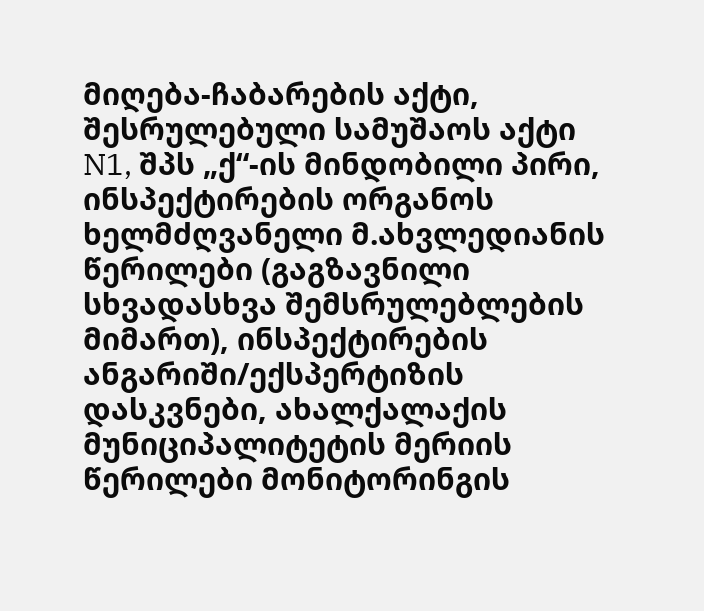მიღება-ჩაბარების აქტი, შესრულებული სამუშაოს აქტი N1, შპს „ქ“-ის მინდობილი პირი, ინსპექტირების ორგანოს ხელმძღვანელი მ.ახვლედიანის წერილები (გაგზავნილი სხვადასხვა შემსრულებლების მიმართ), ინსპექტირების ანგარიში/ექსპერტიზის დასკვნები, ახალქალაქის მუნიციპალიტეტის მერიის წერილები მონიტორინგის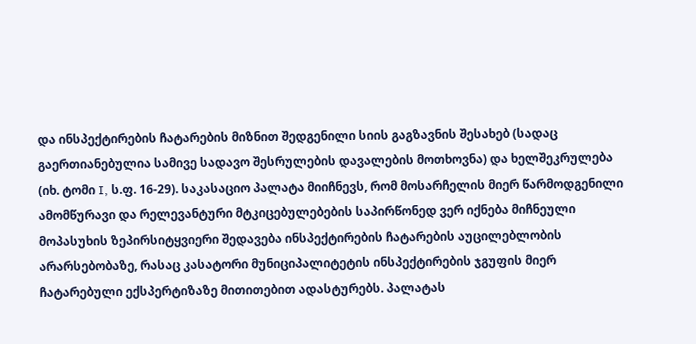და ინსპექტირების ჩატარების მიზნით შედგენილი სიის გაგზავნის შესახებ (სადაც გაერთიანებულია სამივე სადავო შესრულების დავალების მოთხოვნა) და ხელშეკრულება (იხ. ტომი I, ს.ფ. 16-29). საკასაციო პალატა მიიჩნევს, რომ მოსარჩელის მიერ წარმოდგენილი ამომწურავი და რელევანტური მტკიცებულებების საპირწონედ ვერ იქნება მიჩნეული მოპასუხის ზეპირსიტყვიერი შედავება ინსპექტირების ჩატარების აუცილებლობის არარსებობაზე, რასაც კასატორი მუნიციპალიტეტის ინსპექტირების ჯგუფის მიერ ჩატარებული ექსპერტიზაზე მითითებით ადასტურებს. პალატას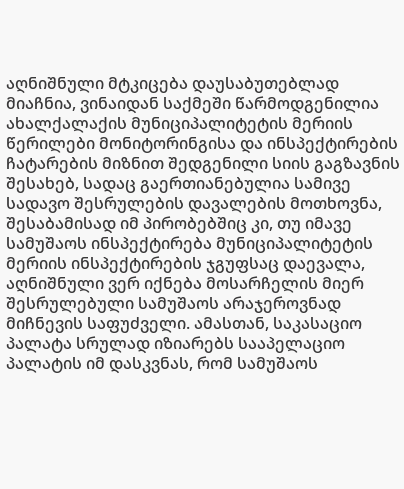აღნიშნული მტკიცება დაუსაბუთებლად მიაჩნია, ვინაიდან საქმეში წარმოდგენილია ახალქალაქის მუნიციპალიტეტის მერიის წერილები მონიტორინგისა და ინსპექტირების ჩატარების მიზნით შედგენილი სიის გაგზავნის შესახებ, სადაც გაერთიანებულია სამივე სადავო შესრულების დავალების მოთხოვნა, შესაბამისად იმ პირობებშიც კი, თუ იმავე სამუშაოს ინსპექტირება მუნიციპალიტეტის მერიის ინსპექტირების ჯგუფსაც დაევალა, აღნიშნული ვერ იქნება მოსარჩელის მიერ შესრულებული სამუშაოს არაჯეროვნად მიჩნევის საფუძველი. ამასთან, საკასაციო პალატა სრულად იზიარებს სააპელაციო პალატის იმ დასკვნას, რომ სამუშაოს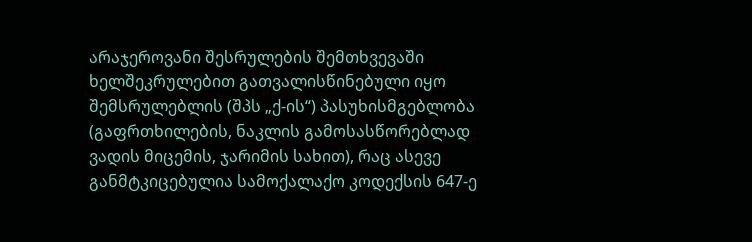არაჯეროვანი შესრულების შემთხვევაში ხელშეკრულებით გათვალისწინებული იყო შემსრულებლის (შპს „ქ-ის“) პასუხისმგებლობა (გაფრთხილების, ნაკლის გამოსასწორებლად ვადის მიცემის, ჯარიმის სახით), რაც ასევე განმტკიცებულია სამოქალაქო კოდექსის 647-ე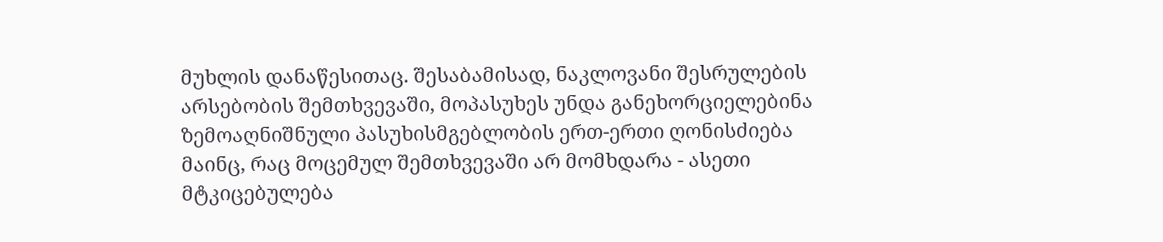მუხლის დანაწესითაც. შესაბამისად, ნაკლოვანი შესრულების არსებობის შემთხვევაში, მოპასუხეს უნდა განეხორციელებინა ზემოაღნიშნული პასუხისმგებლობის ერთ-ერთი ღონისძიება მაინც, რაც მოცემულ შემთხვევაში არ მომხდარა - ასეთი მტკიცებულება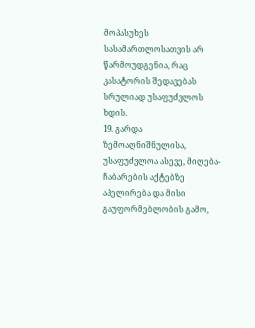მოპასუხეს სასამართლოსათვის არ წარმოუდგენია, რაც კასატორის შედავებას სრულიად უსაფუძვლოს ხდის.
19. გარდა ზემოაღნიშნულისა, უსაფუძვლოა ასევე, მიღება-ჩაბარების აქტებზე აპელირება და მისი გაუფორმებლობის გამო,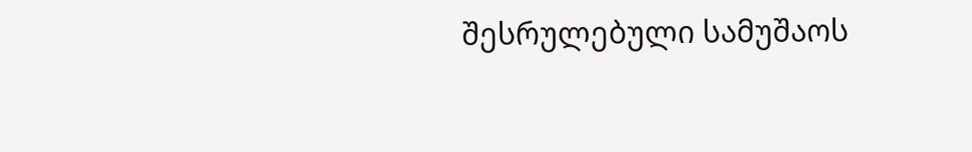შესრულებული სამუშაოს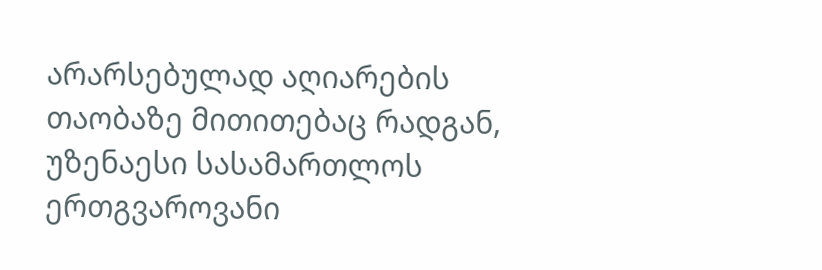არარსებულად აღიარების თაობაზე მითითებაც რადგან, უზენაესი სასამართლოს ერთგვაროვანი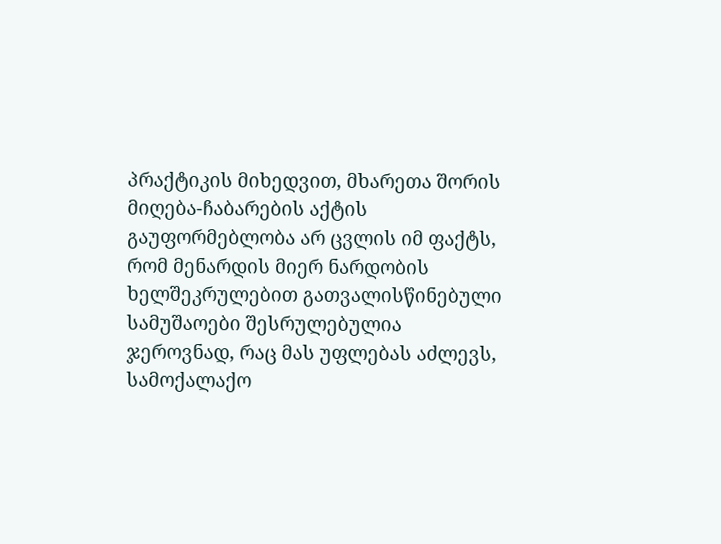პრაქტიკის მიხედვით, მხარეთა შორის მიღება-ჩაბარების აქტის გაუფორმებლობა არ ცვლის იმ ფაქტს, რომ მენარდის მიერ ნარდობის ხელშეკრულებით გათვალისწინებული სამუშაოები შესრულებულია ჯეროვნად, რაც მას უფლებას აძლევს, სამოქალაქო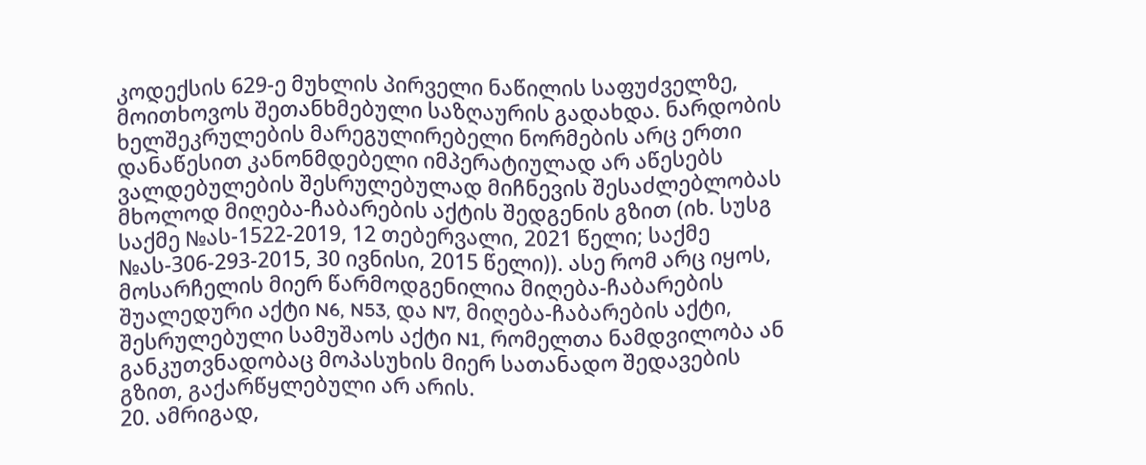კოდექსის 629-ე მუხლის პირველი ნაწილის საფუძველზე, მოითხოვოს შეთანხმებული საზღაურის გადახდა. ნარდობის ხელშეკრულების მარეგულირებელი ნორმების არც ერთი დანაწესით კანონმდებელი იმპერატიულად არ აწესებს ვალდებულების შესრულებულად მიჩნევის შესაძლებლობას მხოლოდ მიღება-ჩაბარების აქტის შედგენის გზით (იხ. სუსგ საქმე №ას-1522-2019, 12 თებერვალი, 2021 წელი; საქმე №ას-306-293-2015, 30 ივნისი, 2015 წელი)). ასე რომ არც იყოს, მოსარჩელის მიერ წარმოდგენილია მიღება-ჩაბარების შუალედური აქტი N6, N53, და N7, მიღება-ჩაბარების აქტი, შესრულებული სამუშაოს აქტი N1, რომელთა ნამდვილობა ან განკუთვნადობაც მოპასუხის მიერ სათანადო შედავების გზით, გაქარწყლებული არ არის.
20. ამრიგად,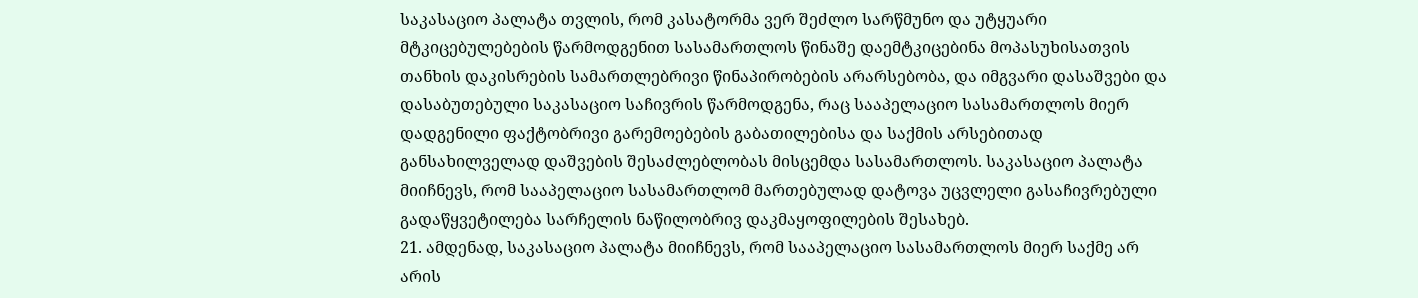საკასაციო პალატა თვლის, რომ კასატორმა ვერ შეძლო სარწმუნო და უტყუარი მტკიცებულებების წარმოდგენით სასამართლოს წინაშე დაემტკიცებინა მოპასუხისათვის თანხის დაკისრების სამართლებრივი წინაპირობების არარსებობა, და იმგვარი დასაშვები და დასაბუთებული საკასაციო საჩივრის წარმოდგენა, რაც სააპელაციო სასამართლოს მიერ დადგენილი ფაქტობრივი გარემოებების გაბათილებისა და საქმის არსებითად განსახილველად დაშვების შესაძლებლობას მისცემდა სასამართლოს. საკასაციო პალატა მიიჩნევს, რომ სააპელაციო სასამართლომ მართებულად დატოვა უცვლელი გასაჩივრებული გადაწყვეტილება სარჩელის ნაწილობრივ დაკმაყოფილების შესახებ.
21. ამდენად, საკასაციო პალატა მიიჩნევს, რომ სააპელაციო სასამართლოს მიერ საქმე არ არის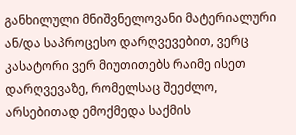განხილული მნიშვნელოვანი მატერიალური ან/და საპროცესო დარღვევებით, ვერც კასატორი ვერ მიუთითებს რაიმე ისეთ დარღვევაზე, რომელსაც შეეძლო, არსებითად ემოქმედა საქმის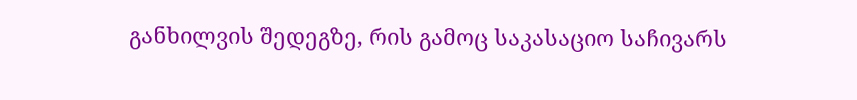განხილვის შედეგზე, რის გამოც საკასაციო საჩივარს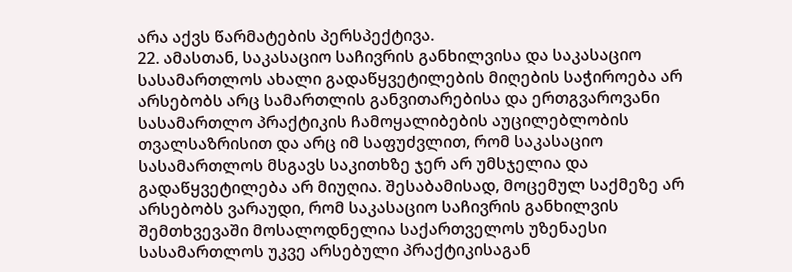არა აქვს წარმატების პერსპექტივა.
22. ამასთან, საკასაციო საჩივრის განხილვისა და საკასაციო სასამართლოს ახალი გადაწყვეტილების მიღების საჭიროება არ არსებობს არც სამართლის განვითარებისა და ერთგვაროვანი სასამართლო პრაქტიკის ჩამოყალიბების აუცილებლობის თვალსაზრისით და არც იმ საფუძვლით, რომ საკასაციო სასამართლოს მსგავს საკითხზე ჯერ არ უმსჯელია და გადაწყვეტილება არ მიუღია. შესაბამისად, მოცემულ საქმეზე არ არსებობს ვარაუდი, რომ საკასაციო საჩივრის განხილვის შემთხვევაში მოსალოდნელია საქართველოს უზენაესი სასამართლოს უკვე არსებული პრაქტიკისაგან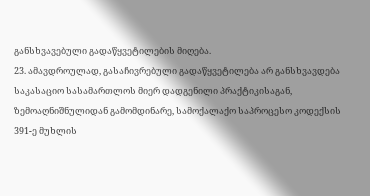განსხვავებული გადაწყვეტილების მიღება.
23. ამავდროულად, გასაჩივრებული გადაწყვეტილება არ განსხვავდება საკასაციო სასამართლოს მიერ დადგენილი პრაქტიკისაგან, ზემოაღნიშნულიდან გამომდინარე, სამოქალაქო საპროცესო კოდექსის 391-ე მუხლის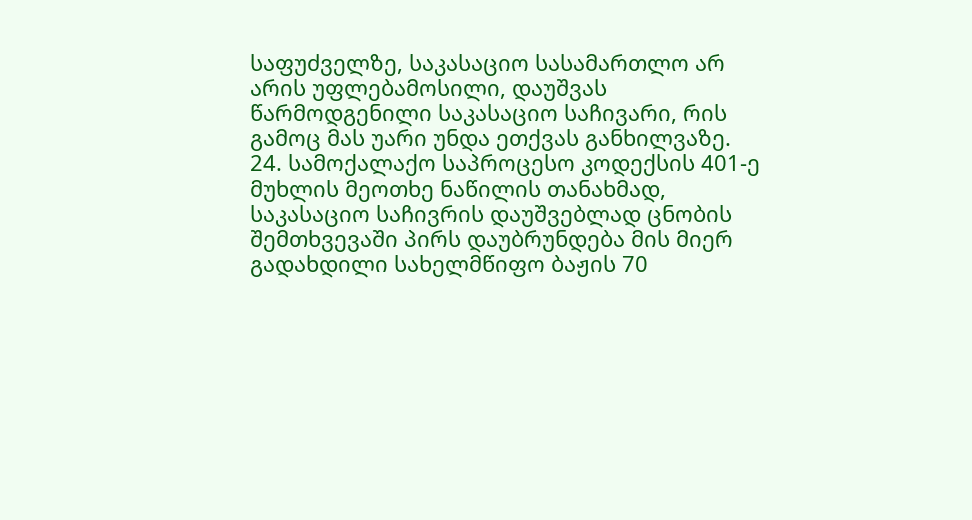საფუძველზე, საკასაციო სასამართლო არ არის უფლებამოსილი, დაუშვას წარმოდგენილი საკასაციო საჩივარი, რის გამოც მას უარი უნდა ეთქვას განხილვაზე.
24. სამოქალაქო საპროცესო კოდექსის 401-ე მუხლის მეოთხე ნაწილის თანახმად, საკასაციო საჩივრის დაუშვებლად ცნობის შემთხვევაში პირს დაუბრუნდება მის მიერ გადახდილი სახელმწიფო ბაჟის 70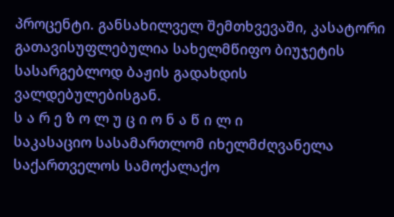პროცენტი. განსახილველ შემთხვევაში, კასატორი გათავისუფლებულია სახელმწიფო ბიუჯეტის სასარგებლოდ ბაჟის გადახდის ვალდებულებისგან.
ს ა რ ე ზ ო ლ უ ც ი ო ნ ა წ ი ლ ი
საკასაციო სასამართლომ იხელმძღვანელა საქართველოს სამოქალაქო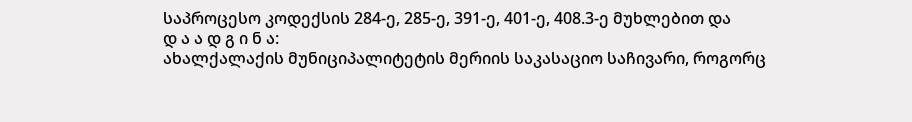საპროცესო კოდექსის 284-ე, 285-ე, 391-ე, 401-ე, 408.3-ე მუხლებით და
დ ა ა დ გ ი ნ ა:
ახალქალაქის მუნიციპალიტეტის მერიის საკასაციო საჩივარი, როგორც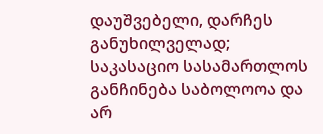დაუშვებელი, დარჩეს განუხილველად; საკასაციო სასამართლოს განჩინება საბოლოოა და არ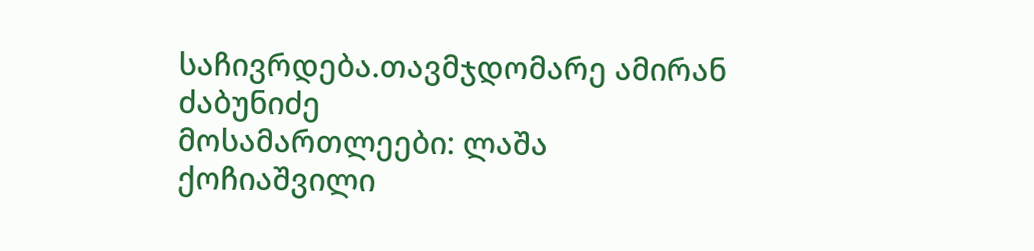საჩივრდება.თავმჯდომარე ამირან ძაბუნიძე
მოსამართლეები: ლაშა ქოჩიაშვილი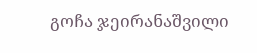გოჩა ჯეირანაშვილი